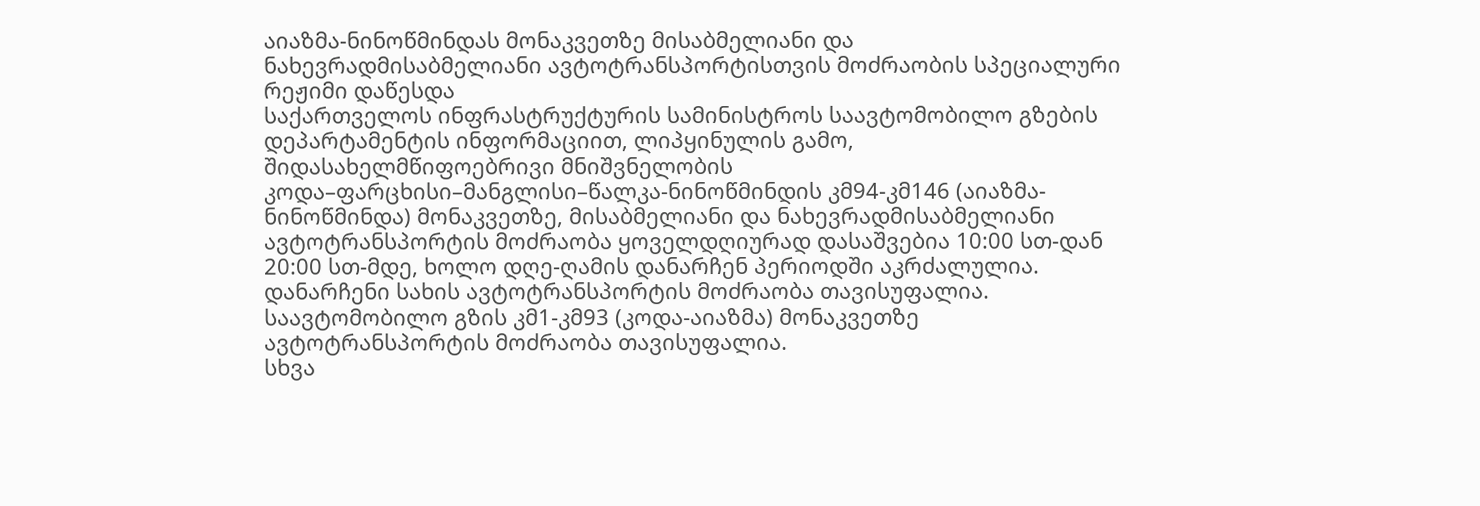აიაზმა-ნინოწმინდას მონაკვეთზე მისაბმელიანი და ნახევრადმისაბმელიანი ავტოტრანსპორტისთვის მოძრაობის სპეციალური რეჟიმი დაწესდა
საქართველოს ინფრასტრუქტურის სამინისტროს საავტომობილო გზების დეპარტამენტის ინფორმაციით, ლიპყინულის გამო, შიდასახელმწიფოებრივი მნიშვნელობის კოდა–ფარცხისი–მანგლისი–წალკა-ნინოწმინდის კმ94-კმ146 (აიაზმა-ნინოწმინდა) მონაკვეთზე, მისაბმელიანი და ნახევრადმისაბმელიანი ავტოტრანსპორტის მოძრაობა ყოველდღიურად დასაშვებია 10:00 სთ-დან 20:00 სთ-მდე, ხოლო დღე-ღამის დანარჩენ პერიოდში აკრძალულია. დანარჩენი სახის ავტოტრანსპორტის მოძრაობა თავისუფალია.
საავტომობილო გზის კმ1-კმ93 (კოდა-აიაზმა) მონაკვეთზე ავტოტრანსპორტის მოძრაობა თავისუფალია.
სხვა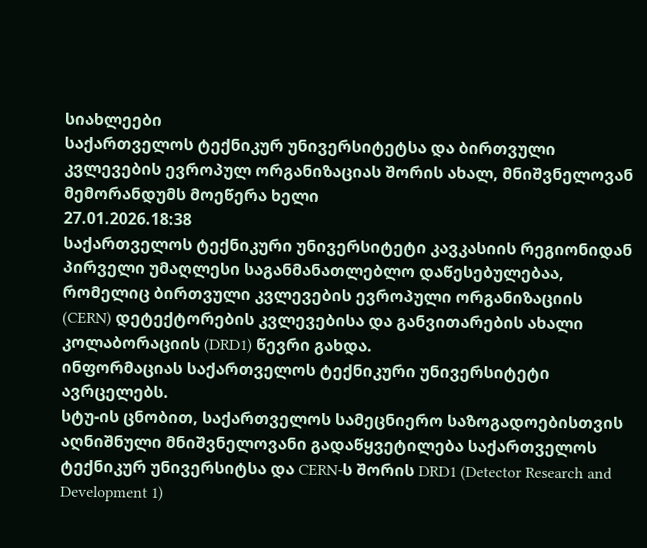სიახლეები
საქართველოს ტექნიკურ უნივერსიტეტსა და ბირთვული კვლევების ევროპულ ორგანიზაციას შორის ახალ, მნიშვნელოვან მემორანდუმს მოეწერა ხელი
27.01.2026.18:38
საქართველოს ტექნიკური უნივერსიტეტი კავკასიის რეგიონიდან პირველი უმაღლესი საგანმანათლებლო დაწესებულებაა, რომელიც ბირთვული კვლევების ევროპული ორგანიზაციის (CERN) დეტექტორების კვლევებისა და განვითარების ახალი კოლაბორაციის (DRD1) წევრი გახდა.
ინფორმაციას საქართველოს ტექნიკური უნივერსიტეტი ავრცელებს.
სტუ-ის ცნობით, საქართველოს სამეცნიერო საზოგადოებისთვის აღნიშნული მნიშვნელოვანი გადაწყვეტილება საქართველოს ტექნიკურ უნივერსიტსა და CERN-ს შორის DRD1 (Detector Research and Development 1)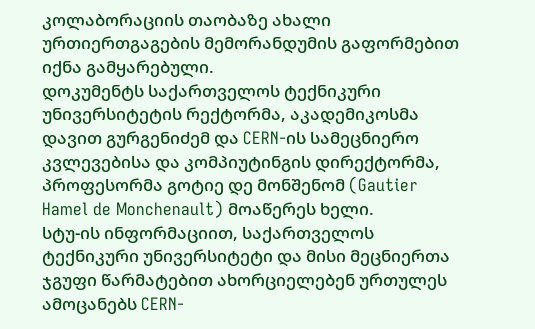კოლაბორაციის თაობაზე ახალი ურთიერთგაგების მემორანდუმის გაფორმებით იქნა გამყარებული.
დოკუმენტს საქართველოს ტექნიკური უნივერსიტეტის რექტორმა, აკადემიკოსმა დავით გურგენიძემ და CERN-ის სამეცნიერო კვლევებისა და კომპიუტინგის დირექტორმა, პროფესორმა გოტიე დე მონშენომ (Gautier Hamel de Monchenault) მოაწერეს ხელი.
სტუ-ის ინფორმაციით, საქართველოს ტექნიკური უნივერსიტეტი და მისი მეცნიერთა ჯგუფი წარმატებით ახორციელებენ ურთულეს ამოცანებს CERN-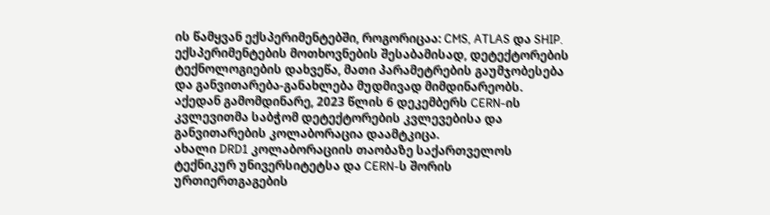ის წამყვან ექსპერიმენტებში, როგორიცაა: CMS, ATLAS და SHIP. ექსპერიმენტების მოთხოვნების შესაბამისად, დეტექტორების ტექნოლოგიების დახვეწა, მათი პარამეტრების გაუმჯობესება და განვითარება-განახლება მუდმივად მიმდინარეობს. აქედან გამომდინარე, 2023 წლის 6 დეკემბერს CERN-ის კვლევითმა საბჭომ დეტექტორების კვლევებისა და განვითარების კოლაბორაცია დაამტკიცა.
ახალი DRD1 კოლაბორაციის თაობაზე საქართველოს ტექნიკურ უნივერსიტეტსა და CERN-ს შორის ურთიერთგაგების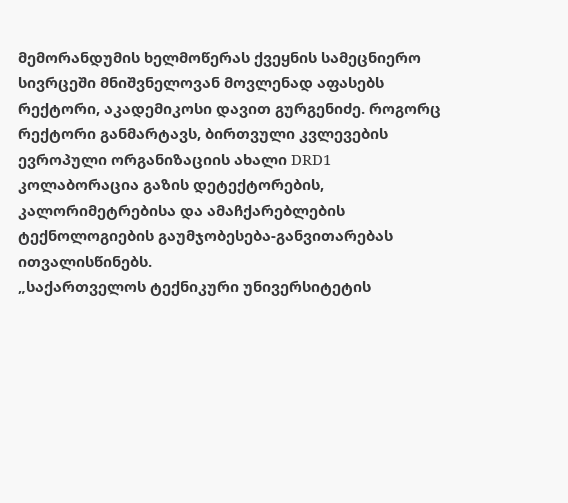მემორანდუმის ხელმოწერას ქვეყნის სამეცნიერო სივრცეში მნიშვნელოვან მოვლენად აფასებს რექტორი, აკადემიკოსი დავით გურგენიძე. როგორც რექტორი განმარტავს, ბირთვული კვლევების ევროპული ორგანიზაციის ახალი DRD1 კოლაბორაცია გაზის დეტექტორების, კალორიმეტრებისა და ამაჩქარებლების ტექნოლოგიების გაუმჯობესება-განვითარებას ითვალისწინებს.
„საქართველოს ტექნიკური უნივერსიტეტის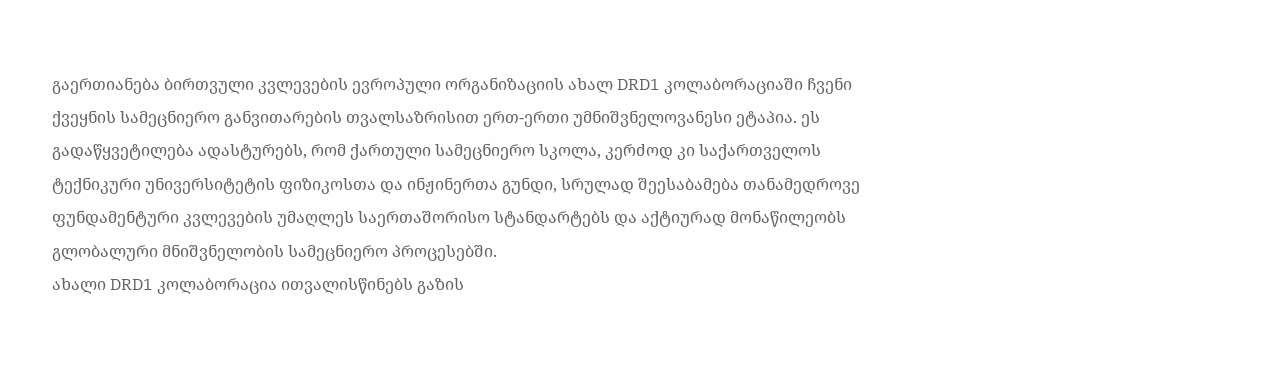გაერთიანება ბირთვული კვლევების ევროპული ორგანიზაციის ახალ DRD1 კოლაბორაციაში ჩვენი ქვეყნის სამეცნიერო განვითარების თვალსაზრისით ერთ-ერთი უმნიშვნელოვანესი ეტაპია. ეს გადაწყვეტილება ადასტურებს, რომ ქართული სამეცნიერო სკოლა, კერძოდ კი საქართველოს ტექნიკური უნივერსიტეტის ფიზიკოსთა და ინჟინერთა გუნდი, სრულად შეესაბამება თანამედროვე ფუნდამენტური კვლევების უმაღლეს საერთაშორისო სტანდარტებს და აქტიურად მონაწილეობს გლობალური მნიშვნელობის სამეცნიერო პროცესებში.
ახალი DRD1 კოლაბორაცია ითვალისწინებს გაზის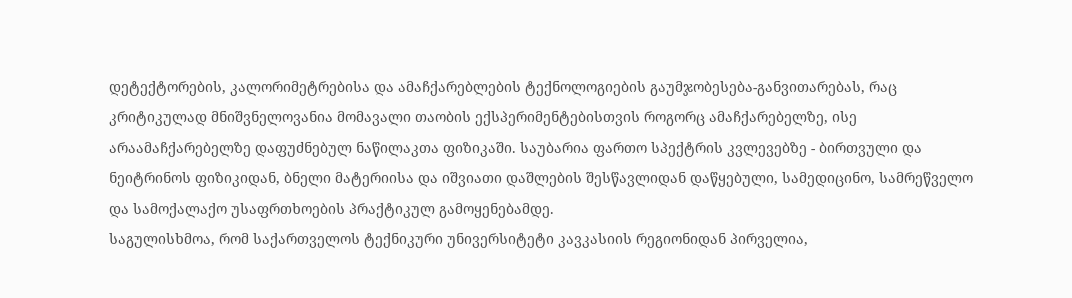დეტექტორების, კალორიმეტრებისა და ამაჩქარებლების ტექნოლოგიების გაუმჯობესება-განვითარებას, რაც კრიტიკულად მნიშვნელოვანია მომავალი თაობის ექსპერიმენტებისთვის როგორც ამაჩქარებელზე, ისე არაამაჩქარებელზე დაფუძნებულ ნაწილაკთა ფიზიკაში. საუბარია ფართო სპექტრის კვლევებზე - ბირთვული და ნეიტრინოს ფიზიკიდან, ბნელი მატერიისა და იშვიათი დაშლების შესწავლიდან დაწყებული, სამედიცინო, სამრეწველო და სამოქალაქო უსაფრთხოების პრაქტიკულ გამოყენებამდე.
საგულისხმოა, რომ საქართველოს ტექნიკური უნივერსიტეტი კავკასიის რეგიონიდან პირველია,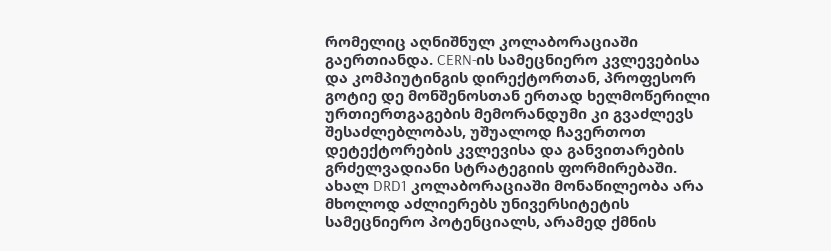რომელიც აღნიშნულ კოლაბორაციაში გაერთიანდა. CERN-ის სამეცნიერო კვლევებისა და კომპიუტინგის დირექტორთან, პროფესორ გოტიე დე მონშენოსთან ერთად ხელმოწერილი ურთიერთგაგების მემორანდუმი კი გვაძლევს შესაძლებლობას, უშუალოდ ჩავერთოთ დეტექტორების კვლევისა და განვითარების გრძელვადიანი სტრატეგიის ფორმირებაში. ახალ DRD1 კოლაბორაციაში მონაწილეობა არა მხოლოდ აძლიერებს უნივერსიტეტის სამეცნიერო პოტენციალს, არამედ ქმნის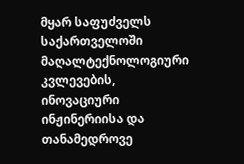მყარ საფუძველს საქართველოში მაღალტექნოლოგიური კვლევების, ინოვაციური ინჟინერიისა და თანამედროვე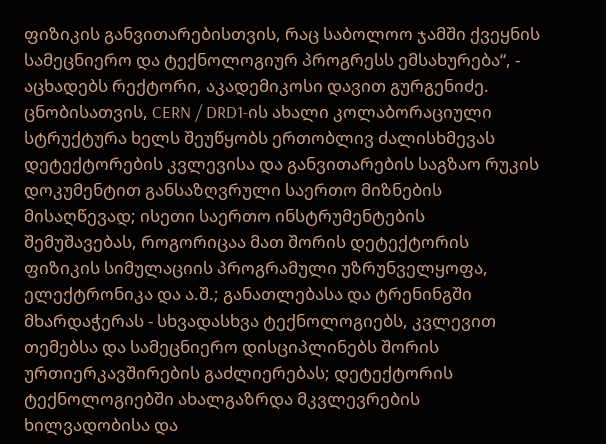ფიზიკის განვითარებისთვის, რაც საბოლოო ჯამში ქვეყნის სამეცნიერო და ტექნოლოგიურ პროგრესს ემსახურება“, - აცხადებს რექტორი, აკადემიკოსი დავით გურგენიძე.
ცნობისათვის, CERN / DRD1-ის ახალი კოლაბორაციული სტრუქტურა ხელს შეუწყობს ერთობლივ ძალისხმევას დეტექტორების კვლევისა და განვითარების საგზაო რუკის დოკუმენტით განსაზღვრული საერთო მიზნების მისაღწევად; ისეთი საერთო ინსტრუმენტების შემუშავებას, როგორიცაა მათ შორის დეტექტორის ფიზიკის სიმულაციის პროგრამული უზრუნველყოფა, ელექტრონიკა და ა.შ.; განათლებასა და ტრენინგში მხარდაჭერას - სხვადასხვა ტექნოლოგიებს, კვლევით თემებსა და სამეცნიერო დისციპლინებს შორის ურთიერკავშირების გაძლიერებას; დეტექტორის ტექნოლოგიებში ახალგაზრდა მკვლევრების ხილვადობისა და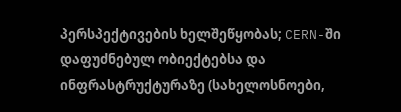პერსპექტივების ხელშეწყობას; CERN-ში დაფუძნებულ ობიექტებსა და ინფრასტრუქტურაზე (სახელოსნოები,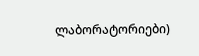ლაბორატორიები)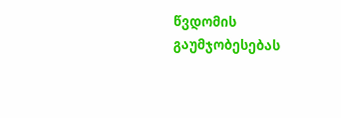წვდომის გაუმჯობესებას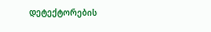დეტექტორების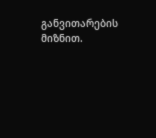განვითარების მიზნით.